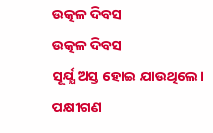ଉତ୍କଳ ଦିବସ
ଉତ୍କଳ ଦିବସ
ସୂର୍ଯ୍ଯ ଅସ୍ତ ହୋଇ ଯାଉଥିଲେ। ପକ୍ଷୀଗଣ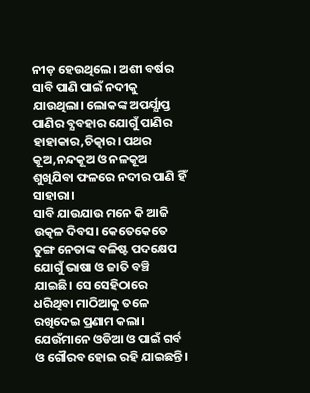ନୀଡ଼ ହେଉଥିଲେ। ଅଶୀ ବର୍ଷର ସାବି ପାଣି ପାଇଁ ନଦୀକୁ ଯାଉଥିଲା। ଲୋକଙ୍କ ଅପର୍ଯ୍ଯାପ୍ତ ପାଣିର ବ୍ଯବହାର ଯୋଗୁଁ ପାଣିର ହାହାକାର,ଚିତ୍କାର। ପଥର କୂଅ,ନନ୍ଦକୂଅ ଓ ନଳକୂଅ ଶୁଖିଯିବା ଫଳରେ ନଦୀର ପାଣି ହିଁ ସାହାରା।
ସାବି ଯାଉଯାଉ ମନେ କି ଆଜି ଉତ୍କଳ ଦିବସ। କେତେକେତେ ତୁଙ୍ଗ ନେତାଙ୍କ ବଳିଷ୍ଟ ପଦକ୍ଷେପ ଯୋଗୁଁ ଭାଷା ଓ ଜାତି ବଞ୍ଚି ଯାଇଛି। ସେ ସେହିଠାରେ ଧରିଥିବା ମାଠିଆକୁ ତଳେ ରଖିଦେଇ ପ୍ରଣାମ କଲା। ଯେଉଁମାନେ ଓଡିଆ ଓ ପାଇଁ ଗର୍ବ ଓ ଗୌରବ ହୋଇ ରହି ଯାଇଛନ୍ତି।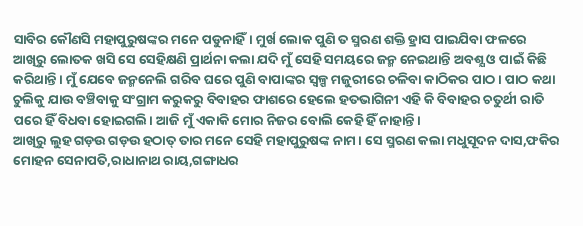ସାବିର କୌଣସି ମହାପୁରୁଷଙ୍କର ମନେ ପଡୁନାହିଁ। ମୁର୍ଖ ଲୋକ ପୁଣି ତ ସ୍ମରଣ ଶକ୍ତି ହ୍ରାସ ପାଇଯିବା ଫଳରେ ଆଖିରୁ ଲୋତକ ଖସି ସେ ସେହିକ୍ଷଣି ପ୍ରାର୍ଥନା କଲା ଯଦି ମୁଁ ସେହି ସମୟରେ ଜନ୍ମ ନେଇଥାନ୍ତି ଅବଶ୍ଯ ଓ ପାଇଁ କିଛି କରିଥାନ୍ତି। ମୁଁ ଯେବେ ଜନ୍ମନେଲି ଗରିବ ଘରେ ପୁଣି ବାପାଙ୍କର ସ୍ବଳ୍ପ ମଜୁରୀରେ ଚଳିବା କାଠିକର ପାଠ। ପାଠ କଥା ଚୁଲିକୁ ଯାଉ ବଞ୍ଚିବାକୁ ସଂଗ୍ରାମ କରୁକରୁ ବିବାହର ଫାଶରେ ହେଲେ ହତଭାଗିନୀ ଏହି କି ବିବାହର ଚତୁର୍ଥୀ ରାତି ପରେ ହିଁ ବିଧବା ହୋଇଗଲି। ଆଜି ମୁଁ ଏକାକି ମୋର ନିଜର ବୋଲି କେହି ହିଁ ନାହାନ୍ତି।
ଆଖିରୁ ଲୁହ ଗଡ଼ଉ ଗଡ଼ଉ ହଠାତ୍ ତାର ମନେ ସେହି ମହାପୁରୁଷଙ୍କ ନାମ। ସେ ସ୍ମରଣ କଲା ମଧୁସୂଦନ ଦାସ,ଫକିର ମୋହନ ସେନାପତି,ରାଧାନାଥ ରାୟ,ଗଙ୍ଗାଧର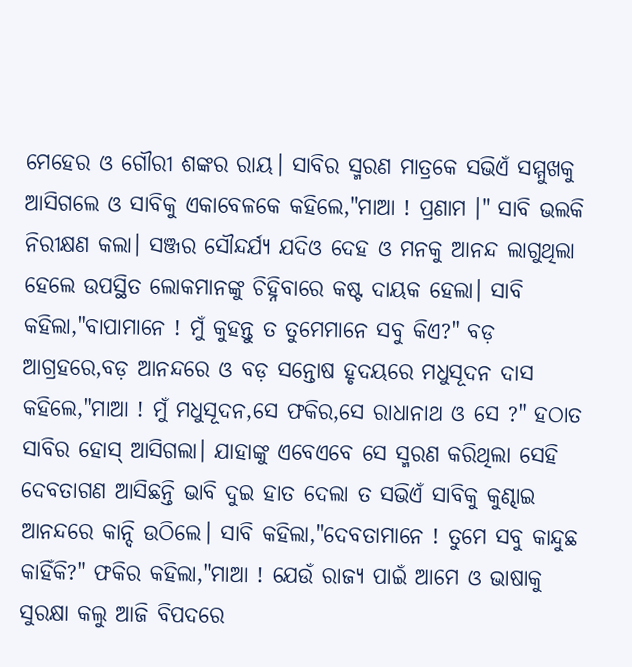ମେହେର ଓ ଗୌରୀ ଶଙ୍କର ରାୟ। ସାବିର ସ୍ମରଣ ମାତ୍ରକେ ସଭିଏଁ ସମ୍ମୁଖକୁ ଆସିଗଲେ ଓ ସାବିକୁ ଏକାବେଳକେ କହିଲେ,"ମାଆ ! ପ୍ରଣାମ ।" ସାବି ଭଲକି ନିରୀକ୍ଷଣ କଲା। ସଞ୍ଜର ସୌନ୍ଦର୍ଯ୍ଯ ଯଦିଓ ଦେହ ଓ ମନକୁ ଆନନ୍ଦ ଲାଗୁଥିଲା ହେଲେ ଉପସ୍ଥିତ ଲୋକମାନଙ୍କୁ ଚିହ୍ନିବାରେ କଷ୍ଟ ଦାୟକ ହେଲା। ସାବି କହିଲା,"ବାପାମାନେ ! ମୁଁ କୁହନ୍ତୁ ତ ତୁମେମାନେ ସବୁ କିଏ?" ବଡ଼ ଆଗ୍ରହରେ,ବଡ଼ ଆନନ୍ଦରେ ଓ ବଡ଼ ସନ୍ତୋଷ ହୃଦୟରେ ମଧୁସୂଦନ ଦାସ କହିଲେ,"ମାଆ ! ମୁଁ ମଧୁସୂଦନ,ସେ ଫକିର,ସେ ରାଧାନାଥ ଓ ସେ ?" ହଠାତ ସାବିର ହୋସ୍ ଆସିଗଲା। ଯାହାଙ୍କୁ ଏବେଏବେ ସେ ସ୍ମରଣ କରିଥିଲା ସେହି ଦେବତାଗଣ ଆସିଛନ୍ତି ଭାବି ଦୁଇ ହାତ ଦେଲା ତ ସଭିଏଁ ସାବିକୁ କୁଣ୍ଢାଇ ଆନନ୍ଦରେ କାନ୍ଦି ଉଠିଲେ। ସାବି କହିଲା,"ଦେବତାମାନେ ! ତୁମେ ସବୁ କାନ୍ଦୁଛ କାହିଁକି?" ଫକିର କହିଲା,"ମାଆ ! ଯେଉଁ ରାଜ୍ଯ ପାଇଁ ଆମେ ଓ ଭାଷାକୁ ସୁରକ୍ଷା କଲୁ ଆଜି ବିପଦରେ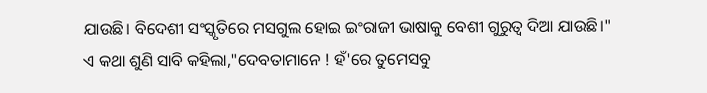ଯାଉଛି। ବିଦେଶୀ ସଂସ୍କୃତିରେ ମସଗୁଲ ହୋଇ ଇଂରାଜୀ ଭାଷାକୁ ବେଶୀ ଗୁରୁତ୍ବ ଦିଆ ଯାଉଛି।" ଏ କଥା ଶୁଣି ସାବି କହିଲା,"ଦେବତାମାନେ ! ହଁ'ରେ ତୁମେସବୁ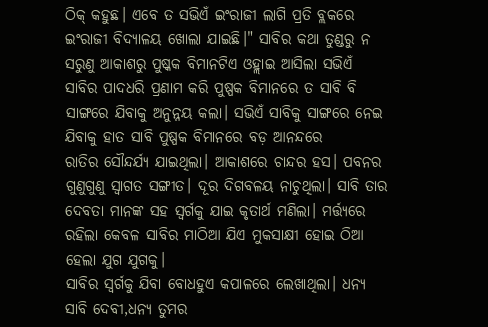ଠିକ୍ କହୁଛ। ଏବେ ତ ସଭିଏଁ ଇଂରାଜୀ ଲାଗି ପ୍ରତି ବ୍ଲକରେ ଇଂରାଜୀ ବିଦ୍ଯାଳୟ ଖୋଲା ଯାଇଛି।" ସାବିର କଥା ତୁଣ୍ଡରୁ ନ ସରୁଣୁ ଆକାଶରୁ ପୁଷ୍କକ ବିମାନଟିଏ ଓହ୍ଲାଇ ଆସିଲା ସଭିଏଁ ସାବିର ପାଦଧରି ପ୍ରଣାମ କରି ପୁଷ୍ପକ ବିମାନରେ ତ ସାବି ବି ସାଙ୍ଗରେ ଯିବାକୁ ଅନୁନ୍ନୟ କଲା। ସଭିଏଁ ସାବିକୁ ସାଙ୍ଗରେ ନେଇ ଯିବାକୁ ହାତ ସାବି ପୁଷ୍ପକ ବିମାନରେ ବଡ଼ ଆନନ୍ଦରେ
ରାତିର ସୌନ୍ଦର୍ଯ୍ଯ ଯାଇଥିଲା। ଆକାଶରେ ଚାନ୍ଦର ହସ। ପବନର ଗୁଣୁଗୁଣୁ ସ୍ବାଗତ ସଙ୍ଗୀତ। ଦୂର ଦିଗବଳୟ ନାଚୁଥିଲା। ସାବି ତାର ଦେବତା ମାନଙ୍କ ସହ ସ୍ବର୍ଗକୁ ଯାଇ କୃତାର୍ଥ ମଣିଲା। ମର୍ତ୍ତ୍ଯରେ ରହିଲା କେବଳ ସାବିର ମାଠିଆ ଯିଏ ମୁକସାକ୍ଷୀ ହୋଇ ଠିଆ ହେଲା ଯୁଗ ଯୁଗକୁ।
ସାବିର ସ୍ବର୍ଗକୁ ଯିବା ବୋଧହୁଏ କପାଳରେ ଲେଖାଥିଲା। ଧନ୍ଯ ସାବି ଦେବୀ,ଧନ୍ଯ ତୁମର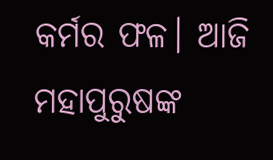କର୍ମର ଫଳ। ଆଜି ମହାପୁରୁଷଙ୍କ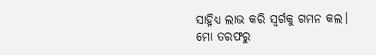ସାହ୍ନିଧ୍ଯ ଲାଭ କରି ସ୍ବର୍ଗକୁ ଗମନ କଲ। ମୋ ତରଫରୁ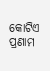କୋଟିଏ ପ୍ରଣାମ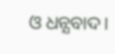ଓ ଧନ୍ଯବାଦ।